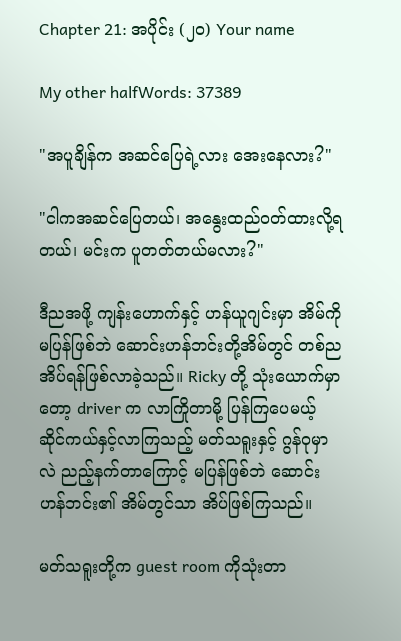Chapter 21: အပိုင်း (၂၀) Your name

My other halfWords: 37389

"အပူချိန်က အဆင်ပြေရဲ့လား အေးနေလား?"

"ငါကအဆင်ပြေတယ်၊ အနွေးထည်ဝတ်ထားလို့ရတယ်၊ မင်းက ပူတတ်တယ်မလား?"

ဒီညအဖို့ ကျန်းဟောက်နှင့် ဟန်ယူဂျင်းမှာ အိမ်ကိုမပြန်ဖြစ်ဘဲ ဆောင်းဟန်ဘင်းတို့အိမ်တွင် တစ်ညအိပ်ရန်ဖြစ်လာခဲ့သည်။ Ricky တို့ သုံးယောက်မှာတော့ driver က လာကြိုတာမို့ ပြန်ကြပေမယ့် ဆိုင်ကယ်နှင့်လာကြသည့် မတ်သရူးနှင့် ဂွန်ဝုမှာလဲ ညည့်နက်တာကြောင့် မပြန်ဖြစ်ဘဲ ဆောင်းဟန်ဘင်း၏ အိမ်တွင်သာ အိပ်ဖြစ်ကြသည်။

မတ်သရူးတို့က guest room ကိုသုံးတာ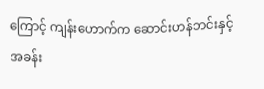ကြောင့် ကျန်းဟောက်က ဆောင်းဟန်ဘင်းနှင့် အခန်း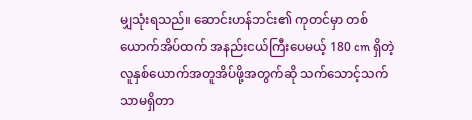မျှသုံးရသည်။ ဆောင်းဟန်ဘင်း၏ ကုတင်မှာ တစ်ယောက်အိပ်ထက် အနည်းငယ်ကြီးပေမယ့် 180 cm ရှိတဲ့ လူနှစ်ယောက်အတူအိပ်ဖို့အတွက်ဆို သက်သောင့်သက်သာမရှိတာ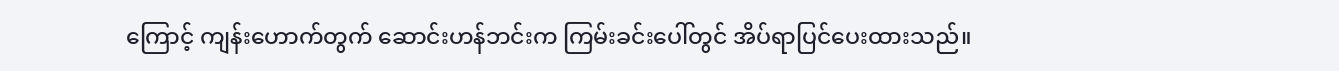ကြောင့် ကျန်းဟောက်တွက် ဆောင်းဟန်ဘင်းက ကြမ်းခင်းပေါ်တွင် အိပ်ရာပြင်ပေးထားသည်။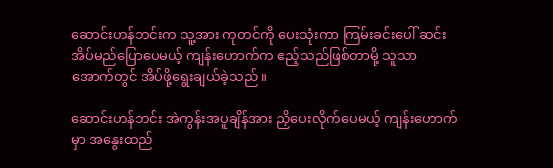ဆောင်းဟန်ဘင်းက သူ့အား ကုတင်ကို ပေးသုံးကာ ကြမ်းခင်းပေါ် ဆင်းအိပ်မည်ပြောပေမယ့် ကျန်းဟောက်က ဧည့်သည်ဖြစ်တာမို့ သူသာ အောက်တွင် အိပ်ဖို့ရွေးချယ်ခဲ့သည်။

ဆောင်းဟန်ဘင်း အဲကွန်းအပူချိန်အား ညှိပေးလိုက်ပေမယ့် ကျန်းဟောက်မှာ အနွေးထည်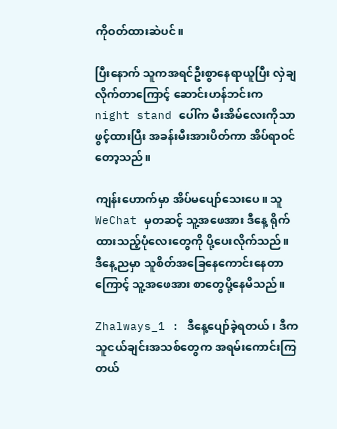ကိုဝတ်ထားဆဲပင်။

ပြီးနောက် သူကအရင်ဦးစွာနေရာယူပြီး လှဲချလိုက်တာကြောင့် ဆောင်းဟန်ဘင်းက night stand ပေါ်က မီးအိမ်လေးကိုသာ ဖွင့်ထားပြီး အခန်းမီးအားပိတ်ကာ အိပ်ရာဝင်တော့သည်။

ကျန်းဟောက်မှာ အိပ်မပျော်သေးပေ။ သူ WeChat မှတဆင့် သူ့အဖေအား ဒီနေ့ ရိုက်ထားသည့်ပုံလေးတွေကို ပို့ပေးလိုက်သည်။ ဒီနေ့ညမှာ သူစိတ်အခြေနေကောင်းနေတာကြောင့် သူ့အဖေအား စာတွေပို့နေမိသည်။

Zhalways_1 : ဒီနေ့ပျော်ခဲ့ရတယ်၊ ဒီက သူငယ်ချင်းအသစ်တွေက အရမ်းကောင်းကြတယ်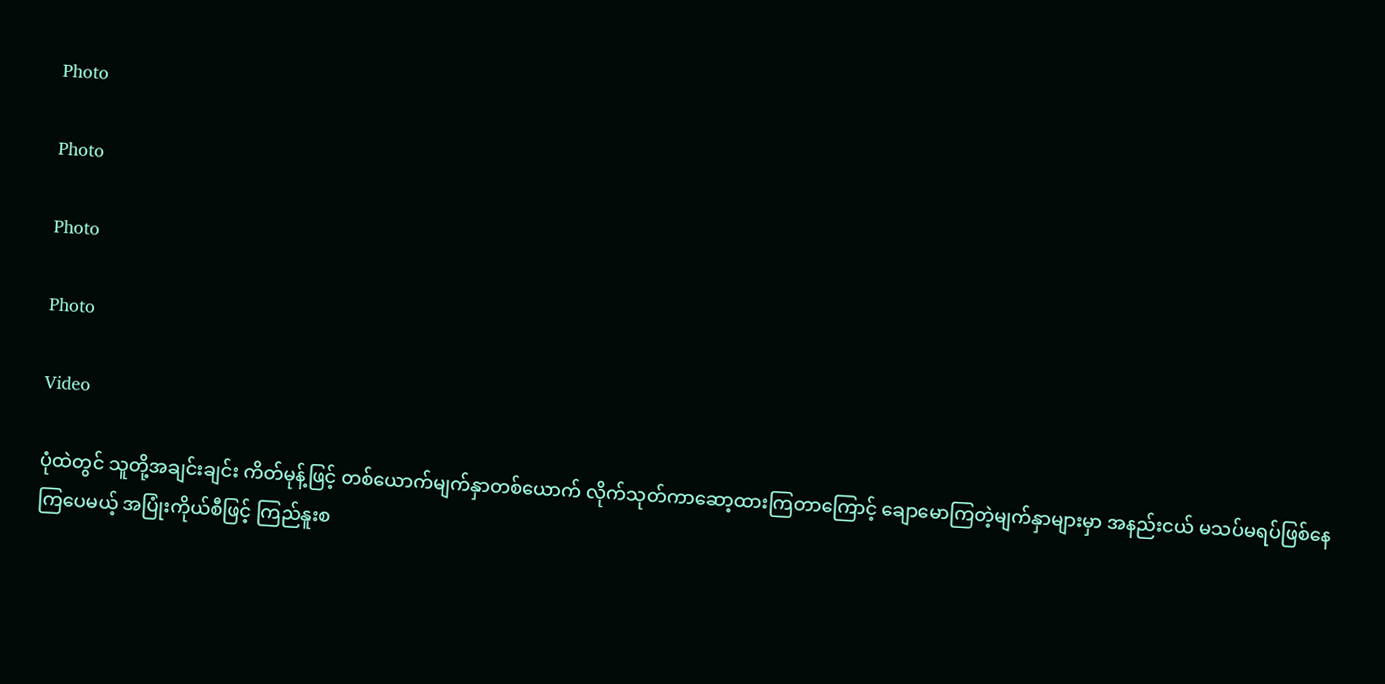Photo

Photo

Photo

Photo

Video

ပုံထဲတွင် သူတို့အချင်းချင်း ကိတ်မုန့်ဖြင့် တစ်ယောက်မျက်နှာတစ်ယောက် လိုက်သုတ်ကာဆော့ထားကြတာကြောင့် ချောမောကြတဲ့မျက်နှာများမှာ အနည်းငယ် မသပ်မရပ်ဖြစ်နေကြပေမယ့် အပြုံးကိုယ်စီဖြင့် ကြည်နူးစ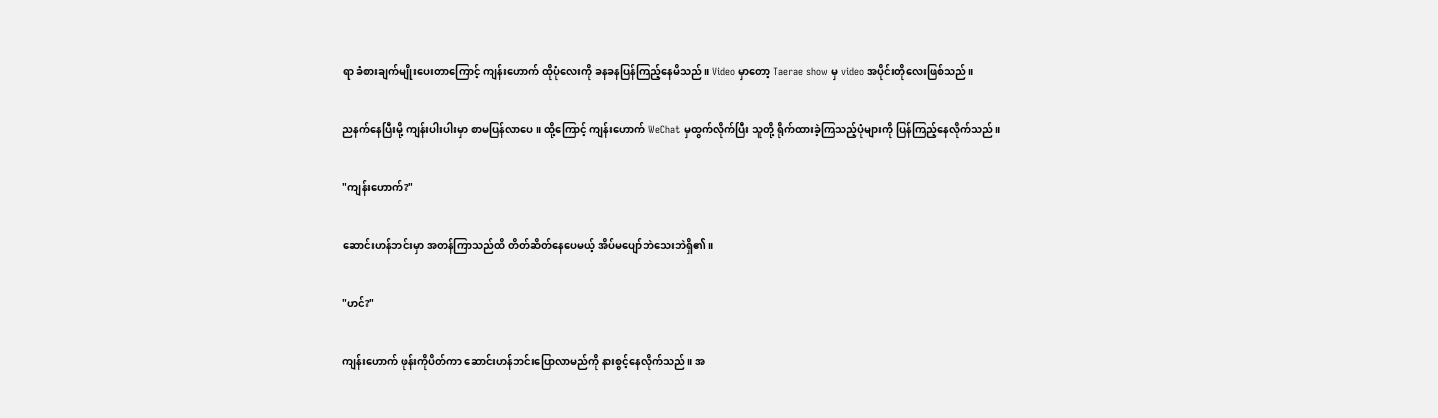ရာ ခံစားချက်မျိုးပေးတာကြောင့် ကျန်းဟောက် ထိုပုံလေးကို ခနခနပြန်ကြည့်နေမိသည်။ Video မှာတော့ Taerae show မှ video အပိုင်းတိုလေးဖြစ်သည်။

ညနက်နေပြီးမို့ ကျန်းပါးပါးမှာ စာမပြန်လာပေ။ ထို့ကြောင့် ကျန်းဟောက် WeChat မှထွက်လိုက်ပြီး သူတို့ ရိုက်ထားခဲ့ကြသည့်ပုံများကို ပြန်ကြည့်နေလိုက်သည်။

"ကျန်းဟောက်?"

ဆောင်းဟန်ဘင်းမှာ အတန်ကြာသည်ထိ တိတ်ဆိတ်နေပေမယ့် အိပ်မပျော်ဘဲသေးဘဲရှိ၏။

"ဟင်?"

ကျန်းဟောက် ဖုန်းကိုပိတ်ကာ ဆောင်းဟန်ဘင်းပြောလာမည်ကို နားစွင့်နေလိုက်သည်။ အ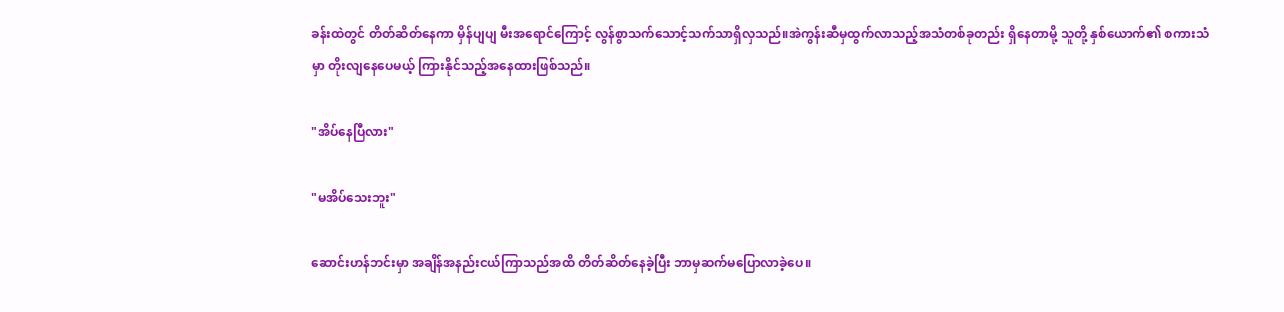ခန်းထဲတွင် တိတ်ဆိတ်နေကာ မှိန်ပျပျ မီးအရောင်ကြောင့် လွန်စွာသက်သောင့်သက်သာရှိလှသည်။အဲကွန်းဆီမှထွက်လာသည့်အသံတစ်ခုတည်း ရှိနေတာမို့ သူတို့ နှစ်ယောက်၏ စကားသံမှာ တိုးလျနေပေမယ့် ကြားနိုင်သည့်အနေထားဖြစ်သည်။

"အိပ်နေပြီလား"

"မအိပ်သေးဘူး"

ဆောင်းဟန်ဘင်းမှာ အချိန်အနည်းငယ်ကြာသည်အထိ တိတ်ဆိတ်နေခဲ့ပြီး ဘာမှဆက်မပြောလာခဲ့ပေ။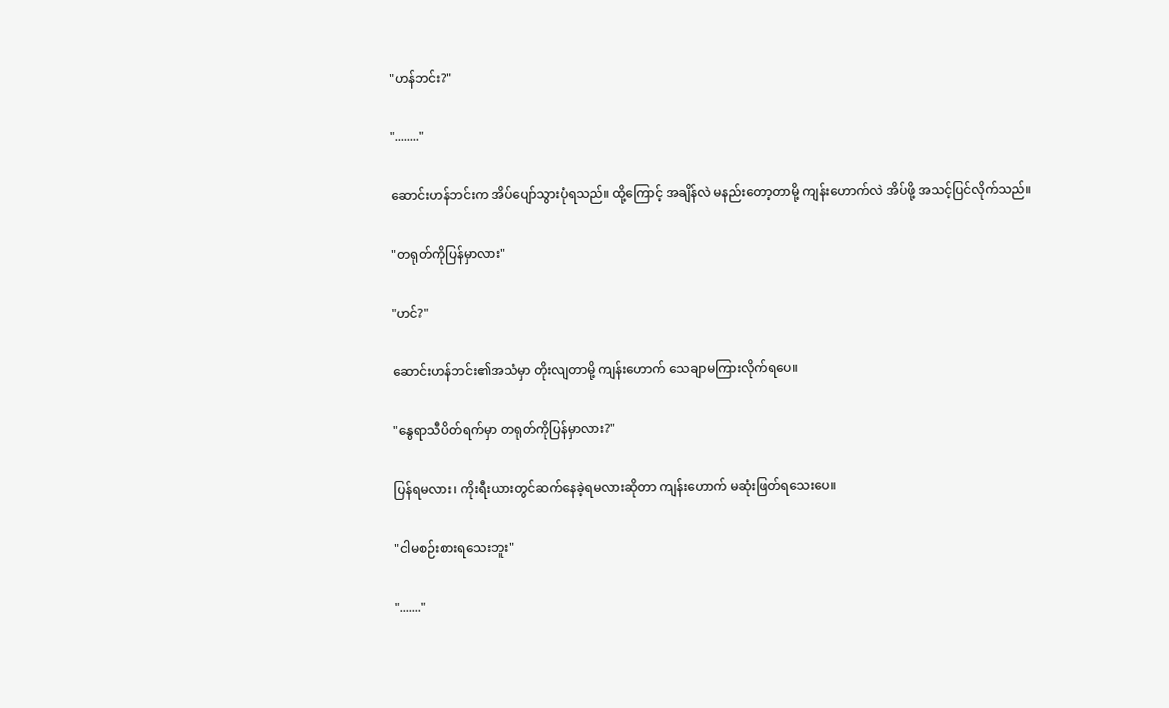"ဟန်ဘင်း?"

"........"

ဆောင်းဟန်ဘင်းက အိပ်ပျော်သွားပုံရသည်။ ထို့ကြောင့် အချိန်လဲ မနည်းတော့တာမို့ ကျန်းဟောက်လဲ အိပ်ဖို့ အသင့်ပြင်လိုက်သည်။

"တရုတ်ကိုပြန်မှာလား"

"ဟင်?"

ဆောင်းဟန်ဘင်း၏အသံမှာ တိုးလျတာမို့ ကျန်းဟောက် သေချာမကြားလိုက်ရပေ။

"နွေရာသီပိတ်ရက်မှာ တရုတ်ကိုပြန်မှာလား?"

ပြန်ရမလား၊ ကိုးရီးယားတွင်ဆက်နေခဲ့ရမလားဆိုတာ ကျန်းဟောက် မဆုံးဖြတ်ရသေးပေ။

"ငါမစဉ်းစားရသေးဘူး"

"......."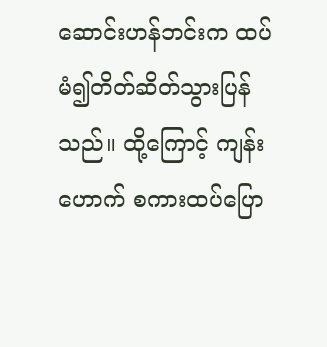ဆောင်းဟန်ဘင်းက ထပ်မံ၍တိတ်ဆိတ်သွားပြန်သည်။ ထို့ကြောင့် ကျန်းဟောက် စကားထပ်ပြော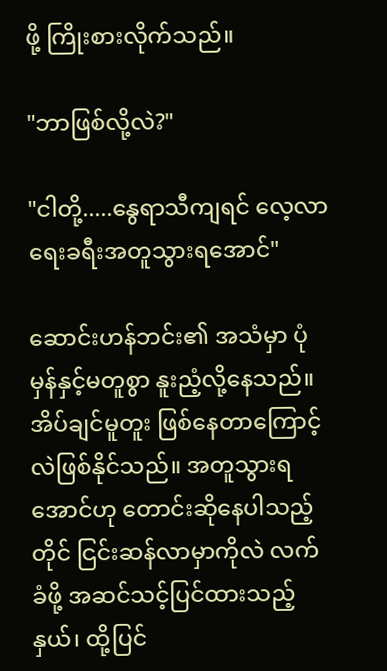ဖို့ ကြိုးစားလိုက်သည်။

"ဘာဖြစ်လို့လဲ?"

"ငါတို့.....နွေရာသီကျရင် လေ့လာရေးခရီးအတူသွားရအောင်"

ဆောင်းဟန်ဘင်း၏ အသံမှာ ပုံမှန်နှင့်မတူစွာ နူးညံ့လို့နေသည်။ အိပ်ချင်မူတူး ဖြစ်နေတာကြောင့်လဲဖြစ်နိုင်သည်။ အတူသွားရအောင်ဟု တောင်းဆိုနေပါသည့်တိုင် ငြင်းဆန်လာမှာကိုလဲ လက်ခံဖို့ အဆင်သင့်ပြင်ထားသည့်နှယ်၊ ထို့ပြင်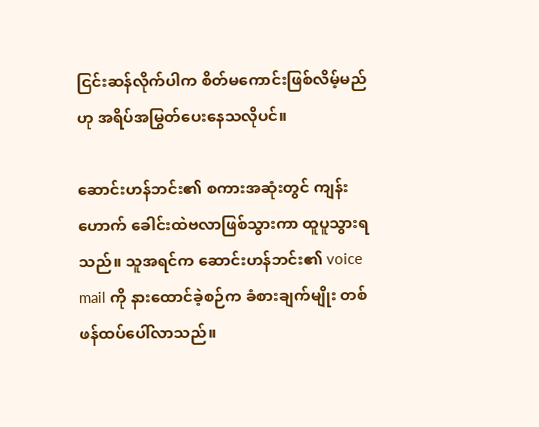ငြင်းဆန်လိုက်ပါက စိတ်မကောင်းဖြစ်လိမ့်မည်ဟု အရိပ်အမြွတ်ပေးနေသလိုပင်။

ဆောင်းဟန်ဘင်း၏ စကားအဆုံးတွင် ကျန်းဟောက် ခေါင်းထဲဗလာဖြစ်သွားကာ ထူပူသွားရသည်။ သူအရင်က ဆောင်းဟန်ဘင်း၏ voice mail ကို နားထောင်ခဲ့စဉ်က ခံစားချက်မျိုး တစ်ဖန်ထပ်ပေါ်လာသည်။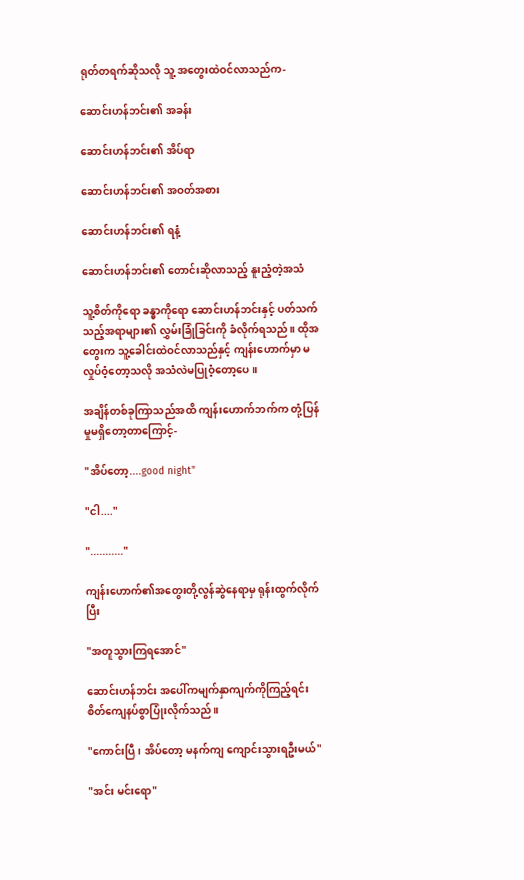ရုတ်တရက်ဆိုသလို သူ့ အတွေးထဲဝင်လာသည်က-

ဆောင်းဟန်ဘင်း၏ အခန်း

ဆောင်းဟန်ဘင်း၏ အိပ်ရာ

ဆောင်းဟန်ဘင်း၏ အဝတ်အစား

ဆောင်းဟန်ဘင်း၏ ရနံ့

ဆောင်းဟန်ဘင်း၏ တောင်းဆိုလာသည့် နူးညံ့တဲ့အသံ

သူ့စိတ်ကိုရော ခန္ဓာကိုရော ဆောင်းဟန်ဘင်းနှင့် ပတ်သက်သည့်အရာများ၏ လွှမ်းခြုံခြင်းကို ခံလိုက်ရသည်။ ထိုအတွေးက သူ့ခေါင်းထဲဝင်လာသည်နှင့် ကျန်းဟောက်မှာ မလှုပ်ဝံ့တော့သလို အသံလဲမပြုဝံ့တော့ပေ။

အချိန်တစ်ခုကြာသည်အထိ ကျန်းဟောက်ဘက်က တုံ့ပြန်မှုမရှိတော့တာကြောင့်-

"အိပ်တော့....good night"

"ငါ...."

"..........."

ကျန်းဟောက်၏အတွေးတို့လွန်ဆွဲနေရာမှ ရုန်းထွက်လိုက်ပြီး

"အတူသွားကြရအောင်"

ဆောင်းဟန်ဘင်း အပေါ်ကမျက်နှာကျက်ကိုကြည့်ရင်း စိတ်ကျေနပ်စွာပြုံးလိုက်သည်။

"ကောင်းပြီ၊ အိပ်တော့ မနက်ကျ ကျောင်းသွားရဦးမယ်"

"အင်း မင်းရော"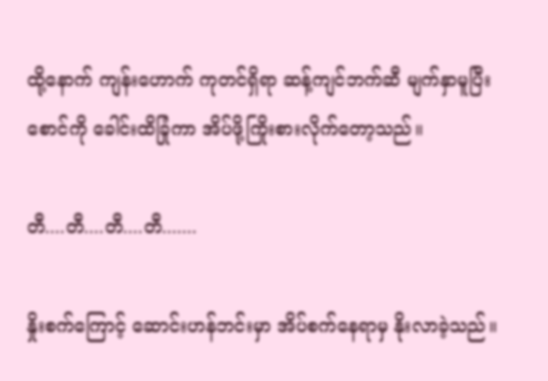ထို့နောက် ကျန်းဟောက် ကုတင်ရှိရာ ဆန့်ကျင်ဘက်ဆီ မျက်နှာမူပြီး စောင်ကို ခေါင်းထိခြုံကာ အိပ်ဖို့ကြိုးစားလိုက်တော့သည်။

တီ....တီ....တီ....တီ.......

နှိုးစက်ကြောင့် ဆောင်းဟန်ဘင်းမှာ အိပ်စက်နေရာမှ နိုးလာခဲ့သည်။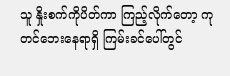သူ နှိုးစက်ကိုပိတ်ကာ ကြည့်လိုက်တော့ ကုတင်ဘေးနေရာရှိ ကြမ်းခင်ပေါ်တွင်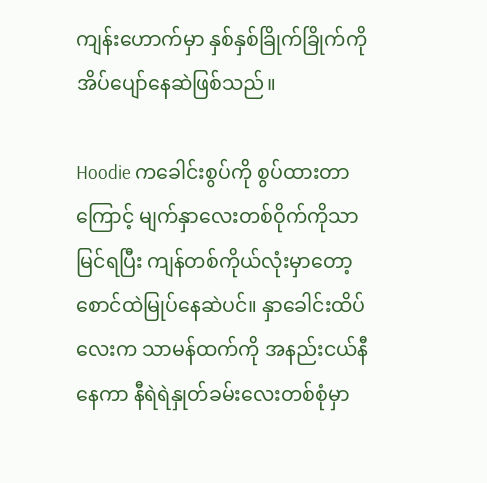ကျန်းဟောက်မှာ နှစ်နှစ်ခြိုက်ခြိုက်ကို အိပ်ပျော်နေဆဲဖြစ်သည်။

Hoodie ကခေါင်းစွပ်ကို စွပ်ထားတာကြောင့် မျက်နှာလေးတစ်ဝိုက်ကိုသာ မြင်ရပြီး ကျန်တစ်ကိုယ်လုံးမှာတော့ စောင်ထဲမြုပ်နေဆဲပင်။ နှာခေါင်းထိပ်လေးက သာမန်ထက်ကို အနည်းငယ်နီနေကာ နီရဲရဲနှုတ်ခမ်းလေးတစ်စုံမှာ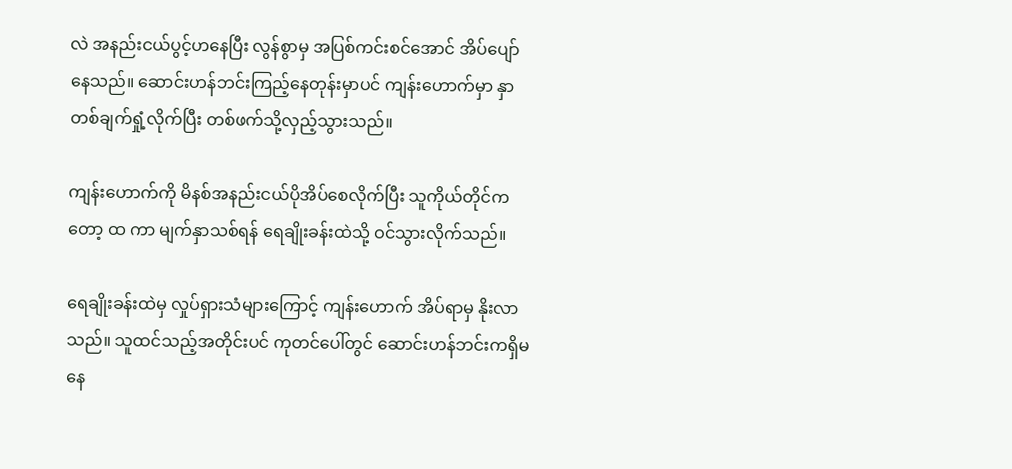လဲ အနည်းငယ်ပွင့်ဟနေပြီး လွန်စွာမှ အပြစ်ကင်းစင်အောင် အိပ်ပျော်နေသည်။ ဆောင်းဟန်ဘင်းကြည့်နေတုန်းမှာပင် ကျန်းဟောက်မှာ နှာတစ်ချက်ရှုံ့လိုက်ပြီး တစ်ဖက်သို့လှည့်သွားသည်။

ကျန်းဟောက်ကို မိနစ်အနည်းငယ်ပိုအိပ်စေလိုက်ပြီး သူကိုယ်တိုင်ကတော့ ထ ကာ မျက်နှာသစ်ရန် ရေချိုးခန်းထဲသို့ ဝင်သွားလိုက်သည်။

ရေချိုးခန်းထဲမှ လှုပ်ရှားသံများကြောင့် ကျန်းဟောက် အိပ်ရာမှ နိုးလာသည်။ သူထင်သည့်အတိုင်းပင် ကုတင်ပေါ်တွင် ဆောင်းဟန်ဘင်းကရှိမနေ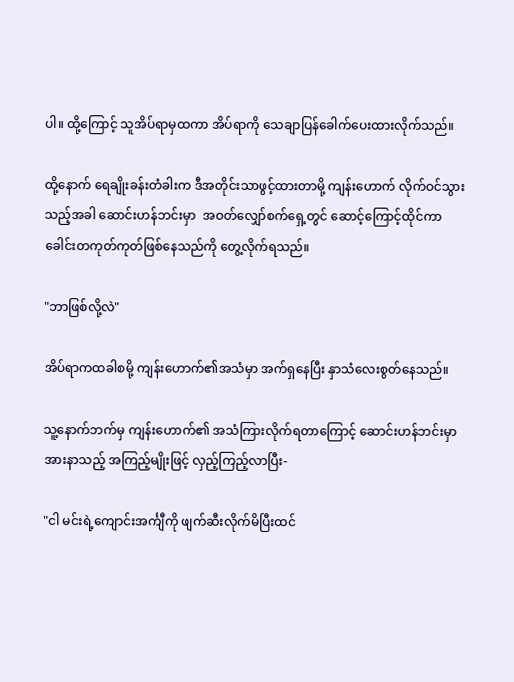ပါ။ ထို့ကြောင့် သူအိပ်ရာမှထကာ အိပ်ရာကို သေချာပြန်ခေါက်ပေးထားလိုက်သည်။

ထို့နောက် ရေချိုးခန်းတံခါးက ဒီအတိုင်းသာဖွင့်ထားတာမို့ ကျန်းဟောက် လိုက်ဝင်သွားသည့်အခါ ဆောင်းဟန်ဘင်းမှာ  အဝတ်လျှော်စက်ရှေ့တွင် ဆောင့်ကြောင့်ထိုင်ကာ ခေါင်းတကုတ်ကုတ်ဖြစ်နေသည်ကို တွေ့လိုက်ရသည်။

"ဘာဖြစ်လို့လဲ"

အိပ်ရာကထခါစမို့ ကျန်းဟောက်၏အသံမှာ အက်ရှနေပြီး နှာသံလေးစွတ်နေသည်။

သူ့နောက်ဘက်မှ ကျန်းဟောက်၏ အသံကြားလိုက်ရတာကြောင့် ဆောင်းဟန်ဘင်းမှာ အားနာသည့် အကြည့်မျိုးဖြင့် လှည့်ကြည့်လာပြီး-

"ငါ မင်းရဲ့ကျောင်းအင်္ကျီကို ဖျက်ဆီးလိုက်မိပြီးထင်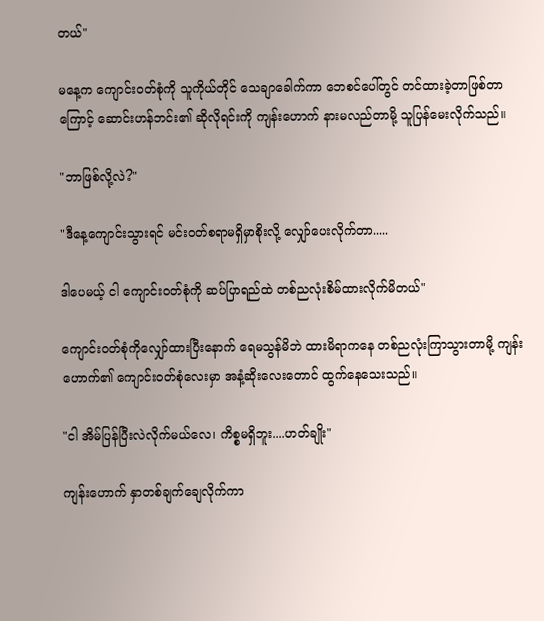တယ်"

မနေ့က ကျောင်းဝတ်စုံကို သူကိုယ်တိုင် သေချာခေါက်ကာ ဘေစင်ပေါ်တွင် တင်ထားခဲ့တာဖြစ်တာကြောင့် ဆောင်းဟန်ဘင်း၏ ဆိုလိုရင်းကို ကျန်းဟောက် နားမလည်တာမို့ သူပြန်မေးလိုက်သည်။

"ဘာဖြစ်လို့လဲ?"

"ဒီနေ့ကျောင်းသွားရင် မင်းဝတ်စရာမရှိမှာစိုးလို့ လျှော်ပေးလိုက်တာ.....

ဒါပေမယ့် ငါ ကျောင်းဝတ်စုံကို ဆပ်ပြာရည်ထဲ တစ်ညလုံးစိမ်ထားလိုက်မိတယ်"

ကျောင်းဝတ်စုံကိုလျှော်ထားပြီးနောက် ရေမသွန်မိဘဲ ထားမိရာကနေ တစ်ညလုံးကြာသွားတာမို့ ကျန်းဟောက်၏ ကျောင်းဝတ်စုံလေးမှာ အနံ့ဆိုးလေးတောင် ထွက်နေသေးသည်။

"ငါ အိမ်ပြန်ပြီးလဲလိုက်မယ်လေ၊ ကိစ္စမရှိဘူး....ဟတ်ချိုး"

ကျန်းဟောက် နှာတစ်ချက်ချေလိုက်ကာ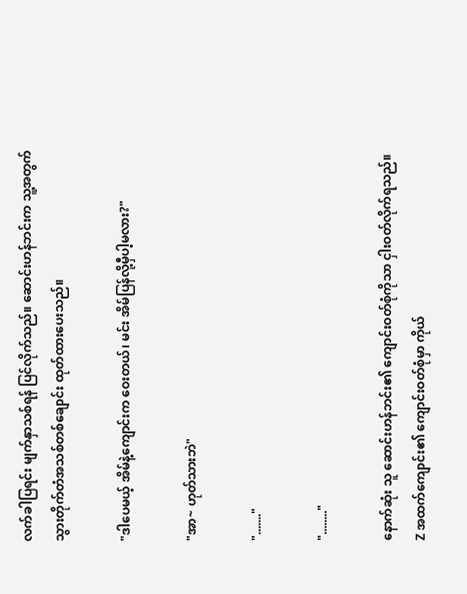လက်ခါပြရင်း မျက်နှာသစ်ရန် ပြင်လိုက်သည်။ ဆောင်းဟန်ဘင်းက သူ့အတွက် သွားတိုက်တံအသစ်တစ်ချောင်း ထုတ်ထားပေးသည်။

"ဒါပေမယ့် အိမ်နဲ့ကျောင်းက ဝေးတယ်၊ မင်း အိမ်ပြန်လို့မှီပါ့မလား?"

"အာ~ ဟုတ်သားဘဲ"

"......."

"........"

နောက်ဆုံး သူ ဆောင်းဟန်ဘင်း၏ ကျောင်းဝတ်စုံကိုသာ ငှါးဝတ်လိုက်ရသည်။ Z အထက်ကျောင်း၏ ကျောင်းဝတ်စုံမှာ ကိုယ်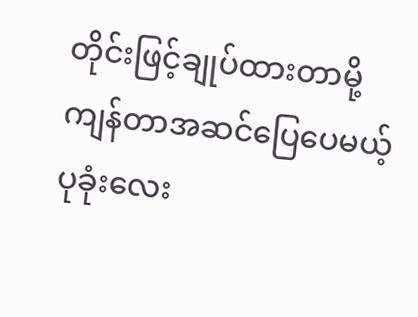တိုင်းဖြင့်ချုပ်ထားတာမို့ ကျန်တာအဆင်ပြေပေမယ့် ပုခုံးလေး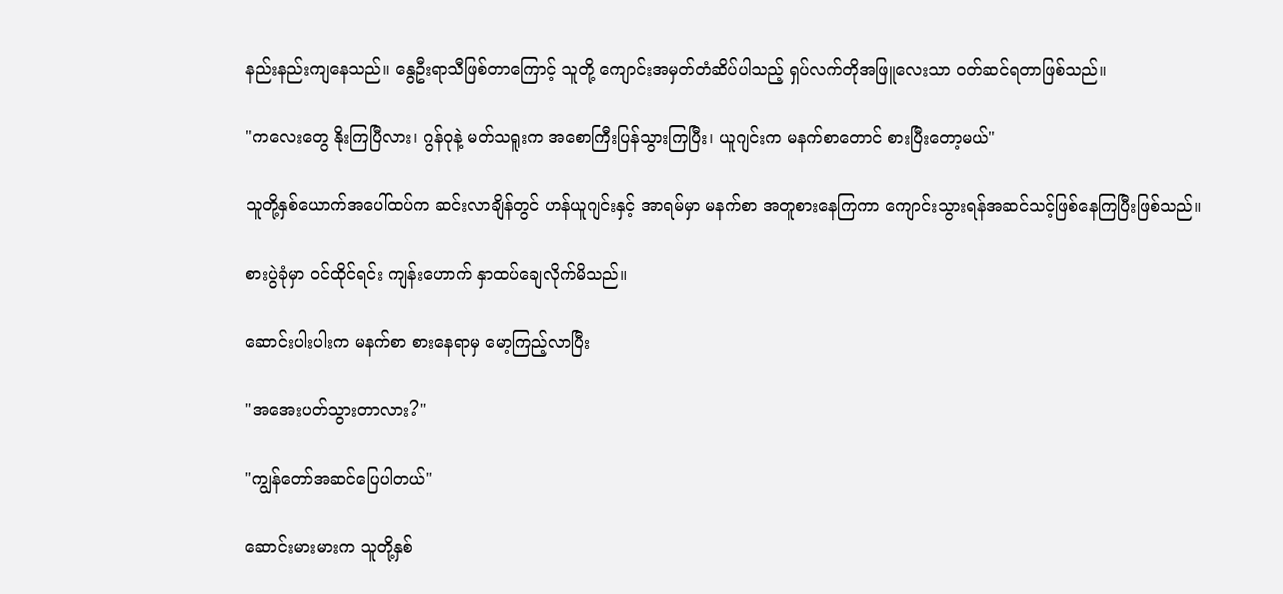နည်းနည်းကျနေသည်။ နွေဦးရာသီဖြစ်တာကြောင့် သူတို့ ကျောင်းအမှတ်တံဆိပ်ပါသည့် ရှပ်လက်တိုအဖြူလေးသာ ဝတ်ဆင်ရတာဖြစ်သည်။

"ကလေးတွေ နိုးကြပြီလား၊ ဂွန်ဝုနဲ့ မတ်သရူးက အစောကြီးပြန်သွားကြပြီး၊ ယူဂျင်းက မနက်စာတောင် စားပြီးတော့မယ်"

သူတို့နှစ်ယောက်အပေါ်ထပ်က ဆင်းလာချိန်တွင် ဟန်ယူဂျင်းနှင့် အာရမ်မှာ မနက်စာ အတူစားနေကြကာ ကျောင်းသွားရန်အဆင်သင့်ဖြစ်နေကြပြီးဖြစ်သည်။

စားပွဲခုံမှာ ဝင်ထိုင်ရင်း ကျန်းဟောက် နှာထပ်ချေလိုက်မိသည်။

ဆောင်းပါးပါးက မနက်စာ စားနေရာမှ မော့ကြည့်လာပြီး

"အအေးပတ်သွားတာလား?"

"ကျွန်တော်အဆင်ပြေပါတယ်"

ဆောင်းမားမားက သူတို့နှစ်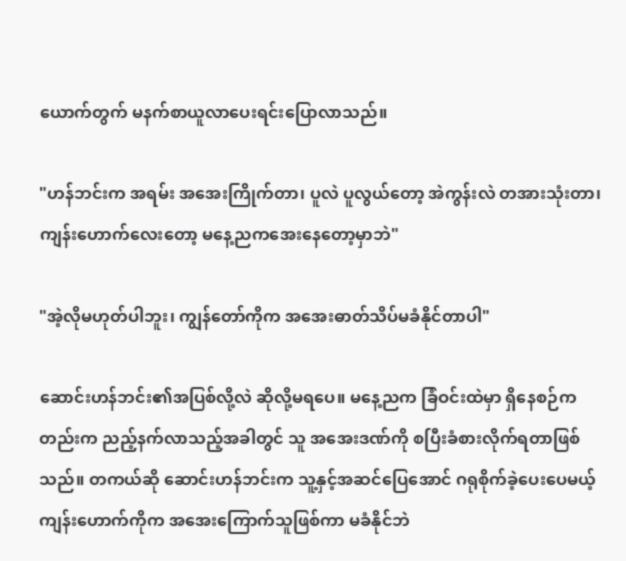ယောက်တွက် မနက်စာယူလာပေးရင်းပြောလာသည်။

"ဟန်ဘင်းက အရမ်း အအေးကြိုက်တာ၊ ပူလဲ ပူလွယ်တော့ အဲကွန်းလဲ တအားသုံးတာ၊ ကျန်းဟောက်လေးတော့ မနေ့ညကအေးနေတော့မှာဘဲ"

"အဲ့လိုမဟုတ်ပါဘူး၊ ကျွန်တော်ကိုက အအေးဓာတ်သိပ်မခံနိုင်တာပါ"

ဆောင်းဟန်ဘင်း၏အပြစ်လို့လဲ ဆိုလို့မရပေ။ မနေ့ညက ခြံဝင်းထဲမှာ ရှိနေစဉ်ကတည်းက ညည့်နက်လာသည့်အခါတွင် သူ အအေးဒဏ်ကို စပြီးခံစားလိုက်ရတာဖြစ်သည်။ တကယ်ဆို ဆောင်းဟန်ဘင်းက သူ့နှင့်အဆင်ပြေအောင် ဂရုစိုက်ခဲ့ပေးပေမယ့် ကျန်းဟောက်ကိုက အအေးကြောက်သူဖြစ်ကာ မခံနိုင်ဘဲ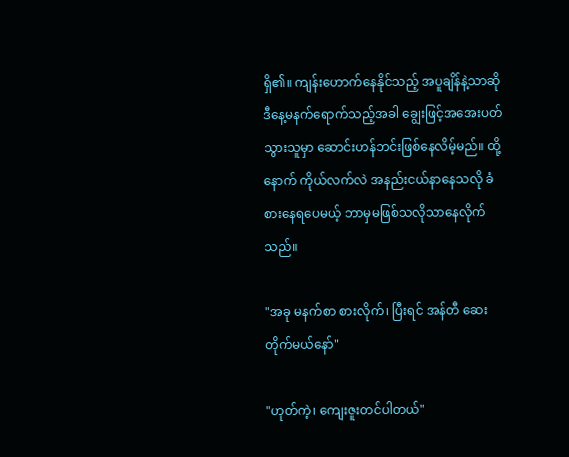ရှိ၏။ ကျန်းဟောက်နေနိုင်သည့် အပူချိန်နဲ့သာဆို ဒီနေ့မနက်ရောက်သည့်အခါ ချွေးဖြင့်အအေးပတ်သွားသူမှာ ဆောင်းဟန်ဘင်းဖြစ်နေလိမ့်မည်။ ထို့နောက် ကိုယ်လက်လဲ အနည်းငယ်နာနေသလို ခံစားနေရပေမယ့် ဘာမှမဖြစ်သလိုသာနေလိုက်သည်။

"အခု မနက်စာ စားလိုက်၊ ပြီးရင် အန်တီ ဆေးတိုက်မယ်နော်"

"ဟုတ်ကဲ့၊ ကျေးဇူးတင်ပါတယ်"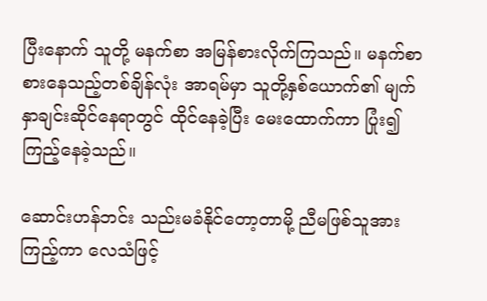ပြီးနောက် သူတို့ မနက်စာ အမြန်စားလိုက်ကြသည်။ မနက်စာ စားနေသည့်တစ်ချိန်လုံး အာရမ်မှာ သူတို့နှစ်ယောက်၏ မျက်နှာချင်းဆိုင်နေရာတွင် ထိုင်နေခဲ့ပြီး မေးထောက်ကာ ပြုံး၍ ကြည့်နေခဲ့သည်။

ဆောင်းဟန်ဘင်း သည်းမခံနိုင်တော့တာမို့ ညီမဖြစ်သူအားကြည့်ကာ လေသံဖြင့်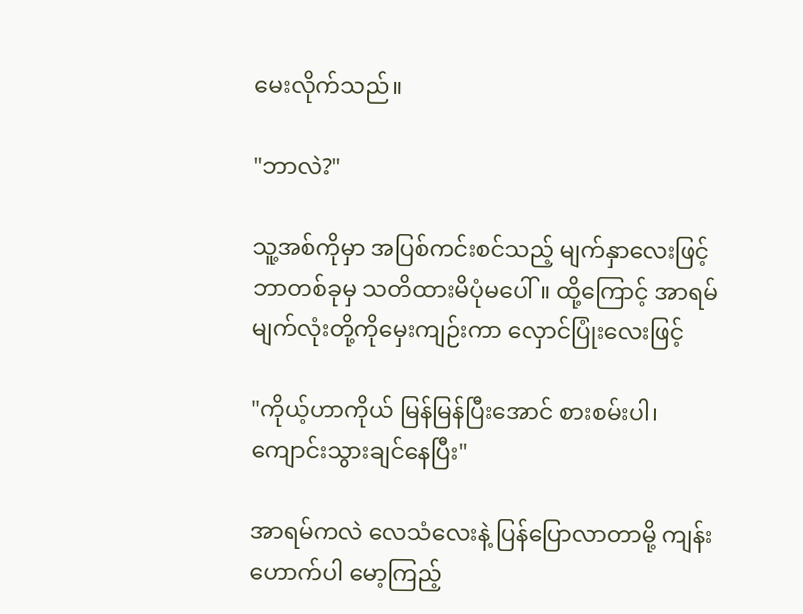မေးလိုက်သည်။

"ဘာလဲ?"

သူ့အစ်ကိုမှာ အပြစ်ကင်းစင်သည့် မျက်နှာလေးဖြင့် ဘာတစ်ခုမှ သတိထားမိပုံမပေါ်။ ထို့ကြောင့် အာရမ် မျက်လုံးတို့ကိုမှေးကျဉ်းကာ လှောင်ပြုံးလေးဖြင့်

"ကိုယ့်ဟာကိုယ် မြန်မြန်ပြီးအောင် စားစမ်းပါ၊ ကျောင်းသွားချင်နေပြီး"

အာရမ်ကလဲ လေသံလေးနဲ့ ပြန်ပြောလာတာမို့ ကျန်းဟောက်ပါ မော့ကြည့်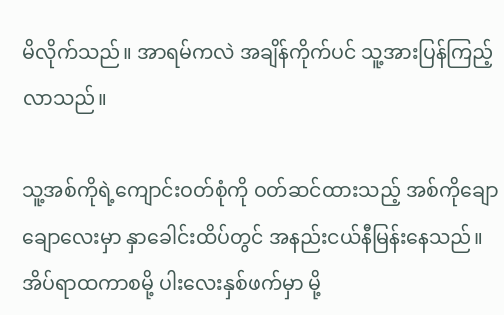မိလိုက်သည်။ အာရမ်ကလဲ အချိန်ကိုက်ပင် သူ့အားပြန်ကြည့်လာသည်။

သူ့အစ်ကိုရဲ့ကျောင်းဝတ်စုံကို ဝတ်ဆင်ထားသည့် အစ်ကိုချောချောလေးမှာ နှာခေါင်းထိပ်တွင် အနည်းငယ်နီမြန်းနေသည်။ အိပ်ရာထကာစမို့ ပါးလေးနှစ်ဖက်မှာ မို့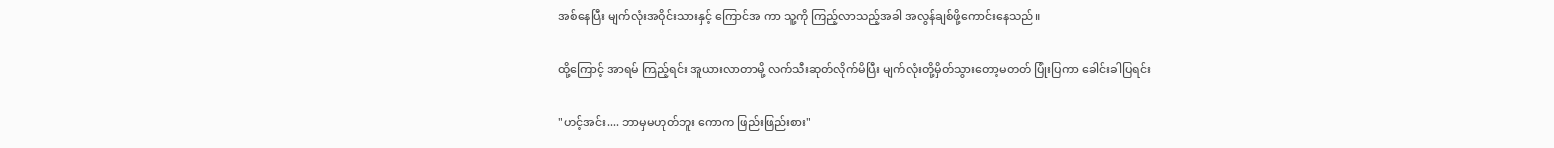အစ်နေပြီး မျက်လုံးအဝိုင်းသားနှင့် ကြောင်အ ကာ သူ့ကို ကြည့်လာသည့်အခါ အလွန်ချစ်ဖို့ကောင်းနေသည်။

ထို့ကြောင့် အာရမ် ကြည့်ရင်း အူယားလာတာမို့ လက်သီးဆုတ်လိုက်မိပြီး မျက်လုံးတို့မှိတ်သွားတော့မတတ် ပြုံးပြကာ ခေါင်းခါပြရင်း

"ဟင့်အင်း.... ဘာမှမဟုတ်ဘူး ကောက ဖြည်းဖြည်းစား"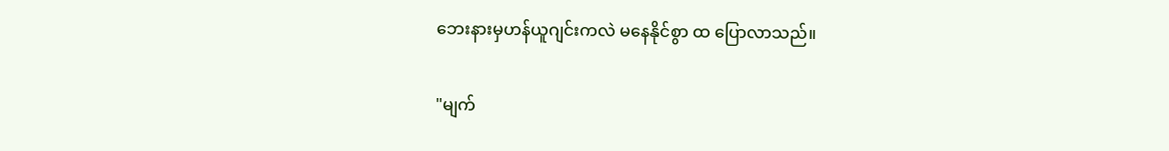ဘေးနားမှဟန်ယူဂျင်းကလဲ မနေနိုင်စွာ ထ ပြောလာသည်။

"မျက်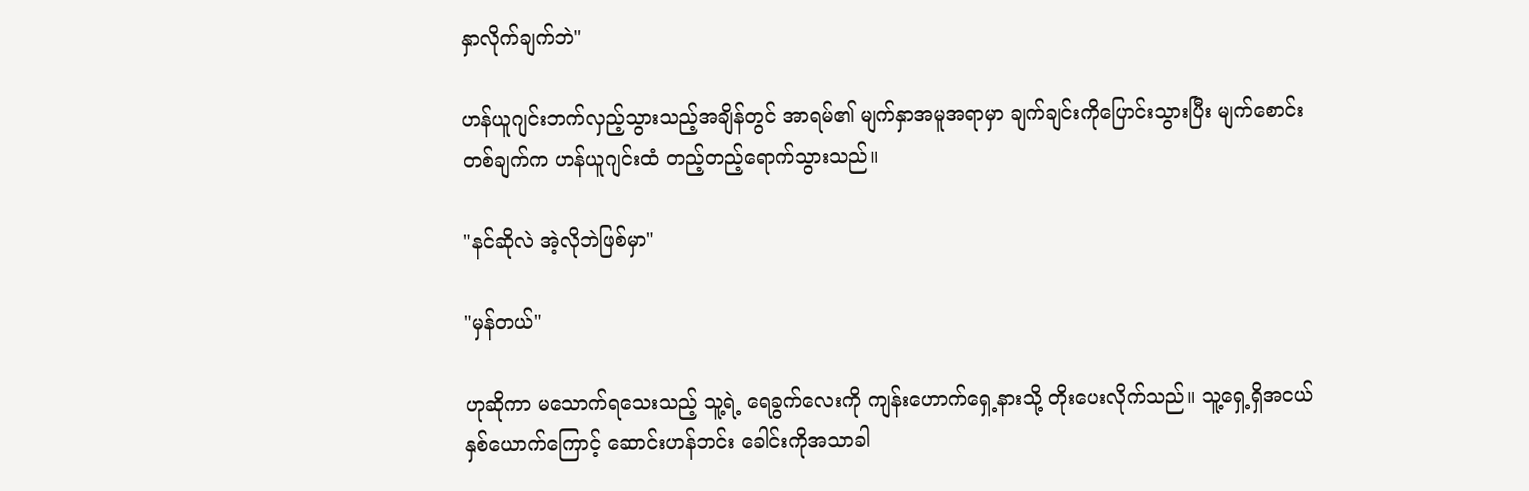နှာလိုက်ချက်ဘဲ"

ဟန်ယူဂျင်းဘက်လှည့်သွားသည့်အချိန်တွင် အာရမ်၏ မျက်နှာအမူအရာမှာ ချက်ချင်းကိုပြောင်းသွားပြီး မျက်စောင်းတစ်ချက်က ဟန်ယူဂျင်းထံ တည့်တည့်ရောက်သွားသည်။

"နင်ဆိုလဲ အဲ့လိုဘဲဖြစ်မှာ"

"မှန်တယ်"

ဟုဆိုကာ မသောက်ရသေးသည့် သူ့ရဲ့ ရေခွက်လေးကို ကျန်းဟောက်ရှေ့နားသို့ တိုးပေးလိုက်သည်။ သူ့ရှေ့ရှိအငယ်နှစ်ယောက်ကြောင့် ဆောင်းဟန်ဘင်း ခေါင်းကိုအသာခါ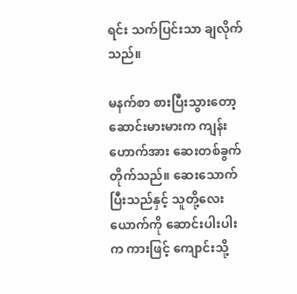ရင်း သက်ပြင်းသာ ချလိုက်သည်။

မနက်စာ စားပြီးသွားတော့ ဆောင်းမားမားက ကျန်းဟောက်အား ဆေးတစ်ခွက်တိုက်သည်။ ဆေးသောက်ပြီးသည်နှင့် သူတို့လေးယောက်ကို ဆောင်းပါးပါးက ကားဖြင့် ကျောင်းသို့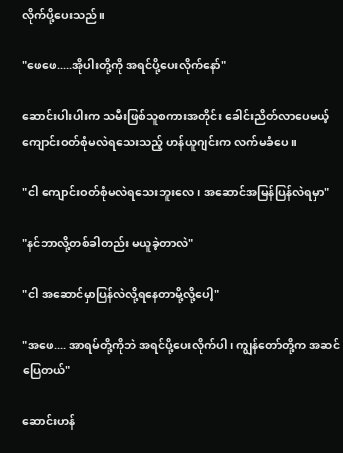လိုက်ပို့ပေးသည်။

"ဖေဖေ.....အိုပါးတို့ကို အရင်ပို့ပေးလိုက်နော်"

ဆောင်းပါးပါးက သမီးဖြစ်သူစကားအတိုင်း ခေါင်းညိတ်လာပေမယ့် ကျောင်းဝတ်စုံမလဲရသေးသည့် ဟန်ယူဂျင်းက လက်မခံပေ။

"ငါ ကျောင်းဝတ်စုံမလဲရသေးဘူးလေ၊ အဆောင်အမြန်ပြန်လဲရမှာ"

"နင်ဘာလို့တစ်ခါတည်း မယူခဲ့တာလဲ"

"ငါ အဆောင်မှာပြန်လဲလို့ရနေတာမို့လို့ပေါ့"

"အဖေ.... အာရမ်တို့ကိုဘဲ အရင်ပို့ပေးလိုက်ပါ၊ ကျွန်တော်တို့က အဆင်ပြေတယ်"

ဆောင်းဟန်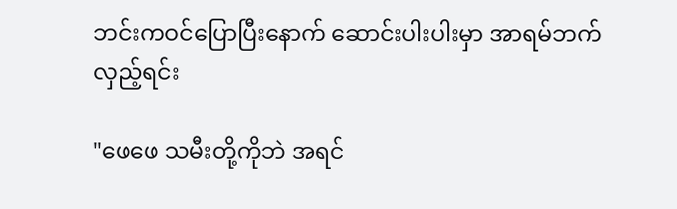ဘင်းကဝင်ပြောပြီးနောက် ဆောင်းပါးပါးမှာ အာရမ်ဘက်လှည့်ရင်း

"ဖေဖေ သမီးတို့ကိုဘဲ အရင်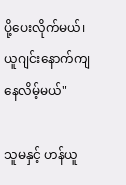ပို့ပေးလိုက်မယ်၊ ယူဂျင်းနောက်ကျနေလိမ့်မယ်"

သူမနှင့် ဟန်ယူ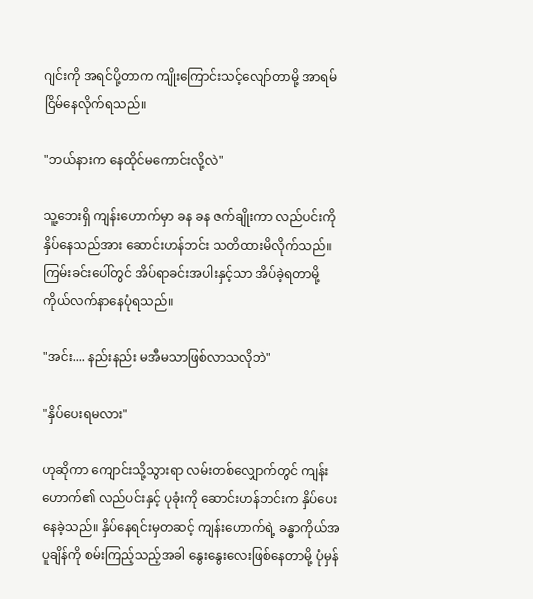ဂျင်းကို အရင်ပို့တာက ကျိုးကြောင်းသင့်လျော်တာမို့ အာရမ် ငြိမ်နေလိုက်ရသည်။

"ဘယ်နားက နေထိုင်မကောင်းလို့လဲ"

သူ့ဘေးရှိ ကျန်းဟောက်မှာ ခန ခန ဇက်ချိုးကာ လည်ပင်းကို နှိပ်နေသည်အား ဆောင်းဟန်ဘင်း သတိထားမိလိုက်သည်။ ကြမ်းခင်းပေါ်တွင် အိပ်ရာခင်းအပါးနှင့်သာ အိပ်ခဲ့ရတာမို့ ကိုယ်လက်နာနေပုံရသည်။

"အင်း.... နည်းနည်း မအီမသာဖြစ်လာသလိုဘဲ"

"နှိပ်ပေးရမလား"

ဟုဆိုကာ ကျောင်းသို့သွားရာ လမ်းတစ်လျှောက်တွင် ကျန်းဟောက်၏ လည်ပင်းနှင့် ပုခုံးကို ဆောင်းဟန်ဘင်းက နှိပ်ပေးနေခဲ့သည်။ နှိပ်နေရင်းမှတဆင့် ကျန်းဟောက်ရဲ့ ခန္ဓာကိုယ်အပူချိန်ကို စမ်းကြည့်သည့်အခါ နွေးနွေးလေးဖြစ်နေတာမို့ ပုံမှန်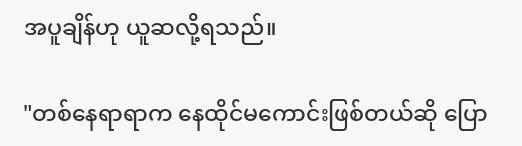အပူချိန်ဟု ယူဆလို့ရသည်။

"တစ်နေရာရာက နေထိုင်မကောင်းဖြစ်တယ်ဆို ပြော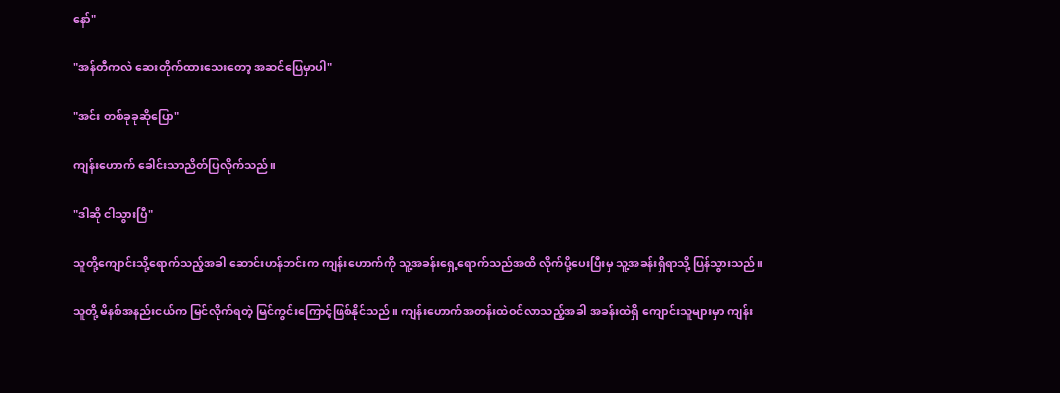နော်"

"အန်တီကလဲ ဆေးတိုက်ထားသေးတော့ အဆင်ပြေမှာပါ"

"အင်း တစ်ခုခုဆိုပြော"

ကျန်းဟောက် ခေါင်းသာညိတ်ပြလိုက်သည်။

"ဒါဆို ငါသွားပြီ"

သူတို့ကျောင်းသို့ရောက်သည့်အခါ ဆောင်းဟန်ဘင်းက ကျန်းဟောက်ကို သူ့အခန်းရှေ့ရောက်သည်အထိ လိုက်ပို့ပေးပြီးမှ သူ့အခန်းရှိရာသို့ ပြန်သွားသည်။

သူတို့ မိနစ်အနည်းငယ်က မြင်လိုက်ရတဲ့ မြင်ကွင်းကြောင့်ဖြစ်နိုင်သည်။ ကျန်းဟောက်အတန်းထဲဝင်လာသည့်အခါ အခန်းထဲရှိ ကျောင်းသူများမှာ ကျန်း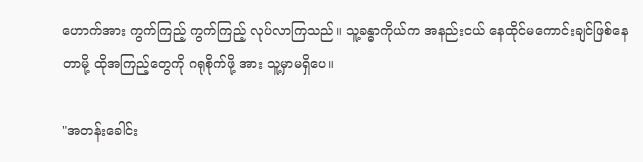ဟောက်အား ကွက်ကြည့် ကွက်ကြည့် လုပ်လာကြသည်။ သူ့ခန္ဓာကိုယ်က အနည်းငယ် နေထိုင်မကောင်းချင်ဖြစ်နေတာမို့ ထိုအကြည့်တွေကို ဂရုစိုက်ဖို့ အား သူ့မှာမရှိပေ။

"အတန်းခေါင်း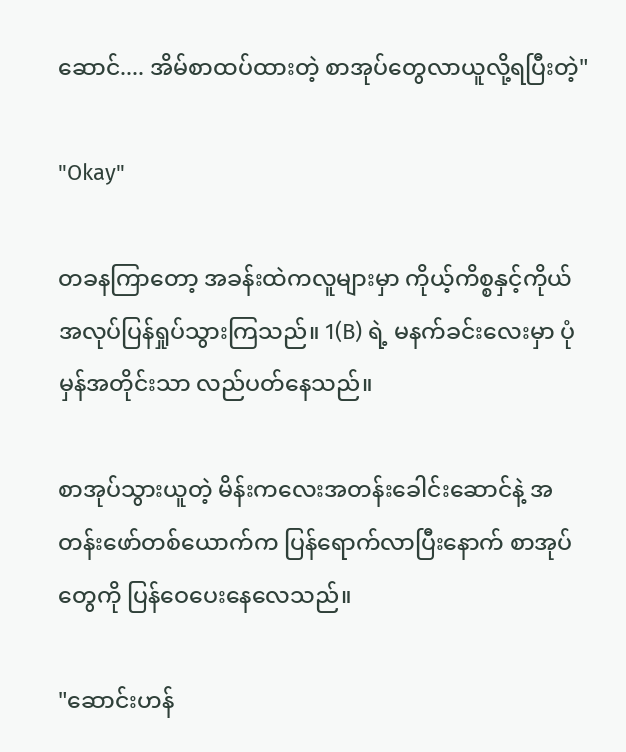ဆောင်.... အိမ်စာထပ်ထားတဲ့ စာအုပ်တွေလာယူလို့ရပြီးတဲ့"

"Okay"

တခနကြာတော့ အခန်းထဲကလူများမှာ ကိုယ့်ကိစ္စနှင့်ကိုယ် အလုပ်ပြန်ရှုပ်သွားကြသည်။ 1(B) ရဲ့ မနက်ခင်းလေးမှာ ပုံမှန်အတိုင်းသာ လည်ပတ်နေသည်။

စာအုပ်သွားယူတဲ့ မိန်းကလေးအတန်းခေါင်းဆောင်နဲ့ အတန်းဖော်တစ်ယောက်က ပြန်ရောက်လာပြီးနောက် စာအုပ်တွေကို ပြန်ဝေပေးနေလေသည်။

"ဆောင်းဟန်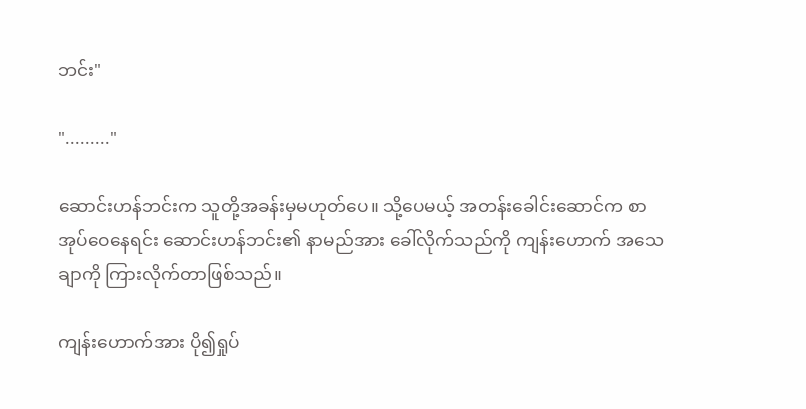ဘင်း"

"........."

ဆောင်းဟန်ဘင်းက သူတို့အခန်းမှမဟုတ်ပေ။ သို့ပေမယ့် အတန်းခေါင်းဆောင်က စာအုပ်ဝေနေရင်း ဆောင်းဟန်ဘင်း၏ နာမည်အား ခေါ်လိုက်သည်ကို ကျန်းဟောက် အသေချာကို ကြားလိုက်တာဖြစ်သည်။

ကျန်းဟောက်အား ပို၍ရှုပ်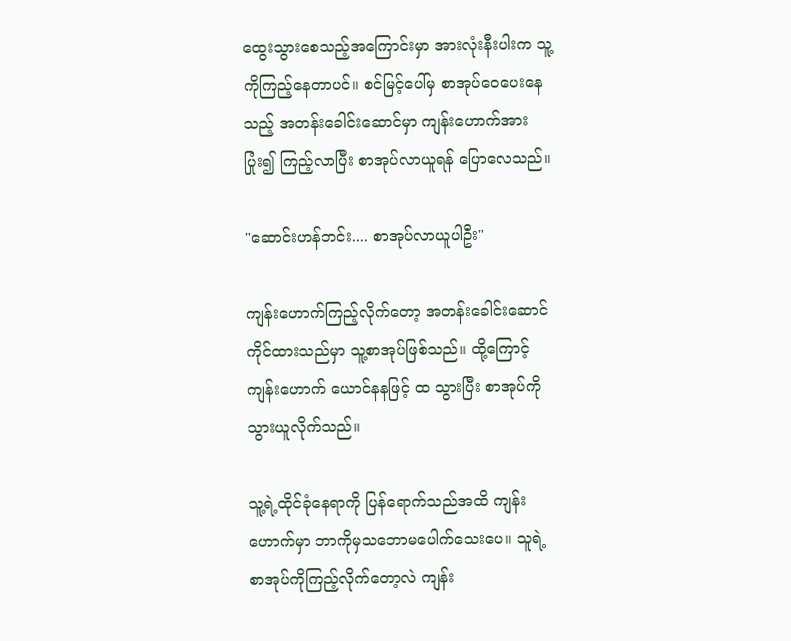ထွေးသွားစေသည့်အကြောင်းမှာ အားလုံးနီးပါးက သူ့ကိုကြည့်နေတာပင်။ စင်မြင့်ပေါ်မှ စာအုပ်ဝေပေးနေသည့် အတန်းခေါင်းဆောင်မှာ ကျန်းဟောက်အား ပြုံး၍ ကြည့်လာပြီး စာအုပ်လာယူရန် ပြောလေသည်။

"ဆောင်းဟန်ဘင်း.... စာအုပ်လာယူပါဦး"

ကျန်းဟောက်ကြည့်လိုက်တော့ အတန်းခေါင်းဆောင်ကိုင်ထားသည်မှာ သူ့စာအုပ်ဖြစ်သည်။ ထို့ကြောင့် ကျန်းဟောက် ယောင်နနဖြင့် ထ သွားပြီး စာအုပ်ကို သွားယူလိုက်သည်။

သူ့ရဲ့ထိုင်ခုံနေရာကို ပြန်ရောက်သည်အထိ ကျန်းဟောက်မှာ ဘာကိုမှသဘောမပေါက်သေးပေ။ သူရဲ့ စာအုပ်ကိုကြည့်လိုက်တော့လဲ ကျန်း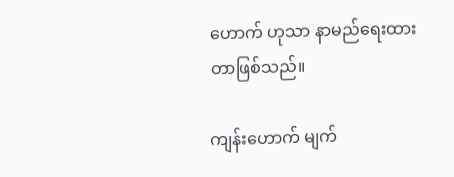ဟောက် ဟုသာ နာမည်ရေးထားတာဖြစ်သည်။

ကျန်းဟောက် မျက်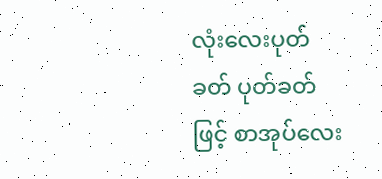လုံးလေးပုတ်ခတ် ပုတ်ခတ်ဖြင့် စာအုပ်လေး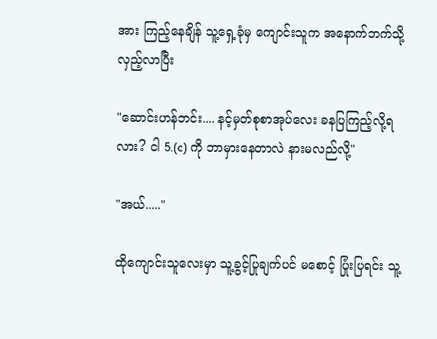အား ကြည့်နေချိန် သူ့ရှေ့ခုံမှ ကျောင်းသူက အနောက်ဘက်သို့ လှည့်လာပြီး

"ဆောင်းဟန်ဘင်း.... နင့်မှတ်စုစာအုပ်လေး ခနပြကြည့်လို့ရလား? ငါ 5.(c) ကို ဘာမှားနေတာလဲ နားမလည်လို့"

"အယ်....."

ထိုကျောင်းသူလေးမှာ သူ့ခွင့်ပြုချက်ပင် မစောင့် ပြုံးပြရင်း သူ့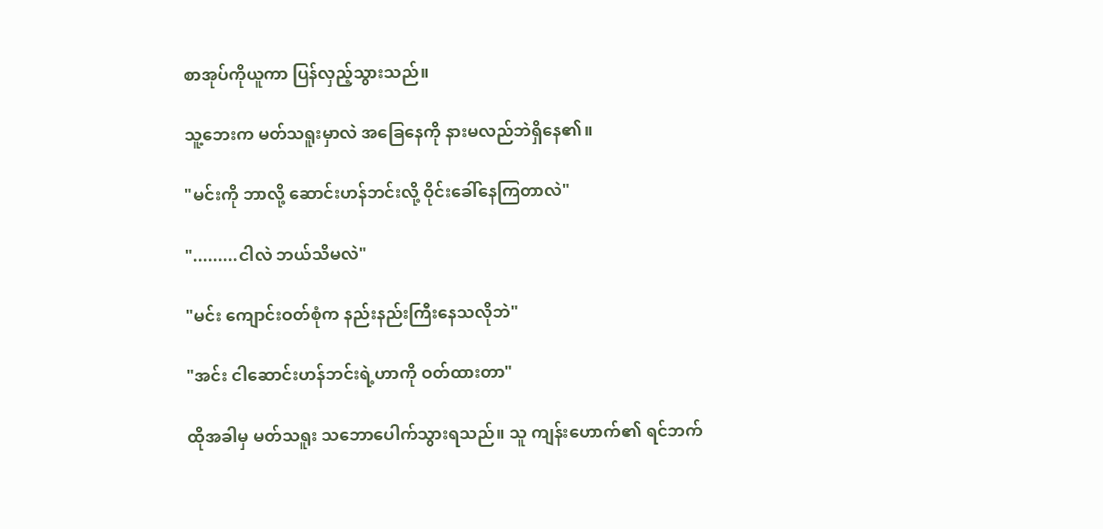စာအုပ်ကိုယူကာ ပြန်လှည့်သွားသည်။

သူ့ဘေးက မတ်သရူးမှာလဲ အခြေနေကို နားမလည်ဘဲရှိနေ၏။

"မင်းကို ဘာလို့ ဆောင်းဟန်ဘင်းလို့ ဝိုင်းခေါ်နေကြတာလဲ"

".........ငါလဲ ဘယ်သိမလဲ"

"မင်း ကျောင်းဝတ်စုံက နည်းနည်းကြီးနေသလိုဘဲ"

"အင်း ငါဆောင်းဟန်ဘင်းရဲ့ဟာကို ဝတ်ထားတာ"

ထိုအခါမှ မတ်သရူး သဘောပေါက်သွားရသည်။ သူ ကျန်းဟောက်၏ ရင်ဘက်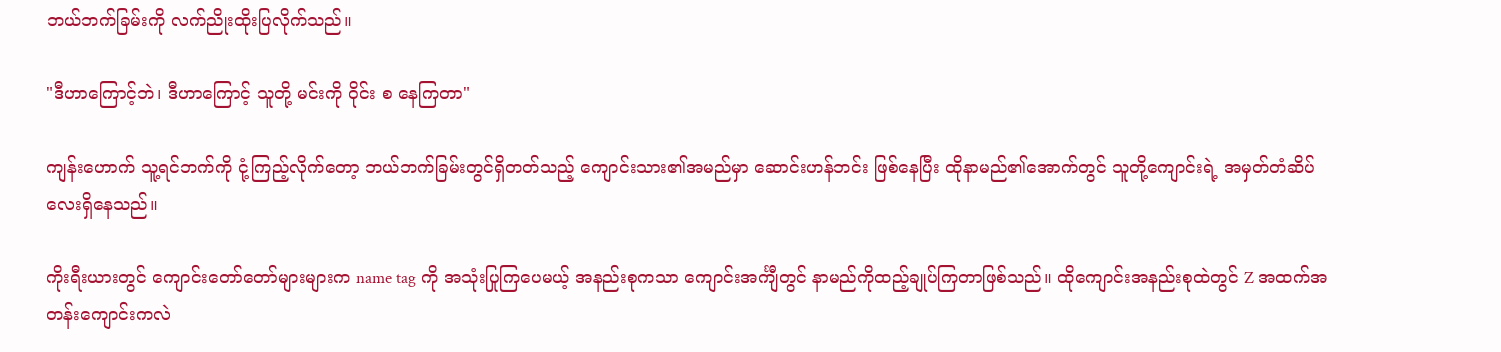ဘယ်ဘက်ခြမ်းကို လက်ညိုးထိုးပြလိုက်သည်။

"ဒီဟာကြောင့်ဘဲ၊ ဒီဟာကြောင့် သူတို့ မင်းကို ဝိုင်း စ နေကြတာ"

ကျန်းဟောက် သူ့ရင်ဘက်ကို ငုံ့ကြည့်လိုက်တော့ ဘယ်ဘက်ခြမ်းတွင်ရှိတတ်သည့် ကျောင်းသား၏အမည်မှာ ဆောင်းဟန်ဘင်း ဖြစ်နေပြီး ထိုနာမည်၏အောက်တွင် သူတို့ကျောင်းရဲ့ အမှတ်တံဆိပ်လေးရှိနေသည်။

ကိုးရီးယားတွင် ကျောင်းတော်တော်များများက name tag ကို အသုံးပြုကြပေမယ့် အနည်းစုကသာ ကျောင်းအင်္ကျီတွင် နာမည်ကိုထည့်ချုပ်ကြတာဖြစ်သည်။ ထိုကျောင်းအနည်းစုထဲတွင် Z အထက်အတန်းကျောင်းကလဲ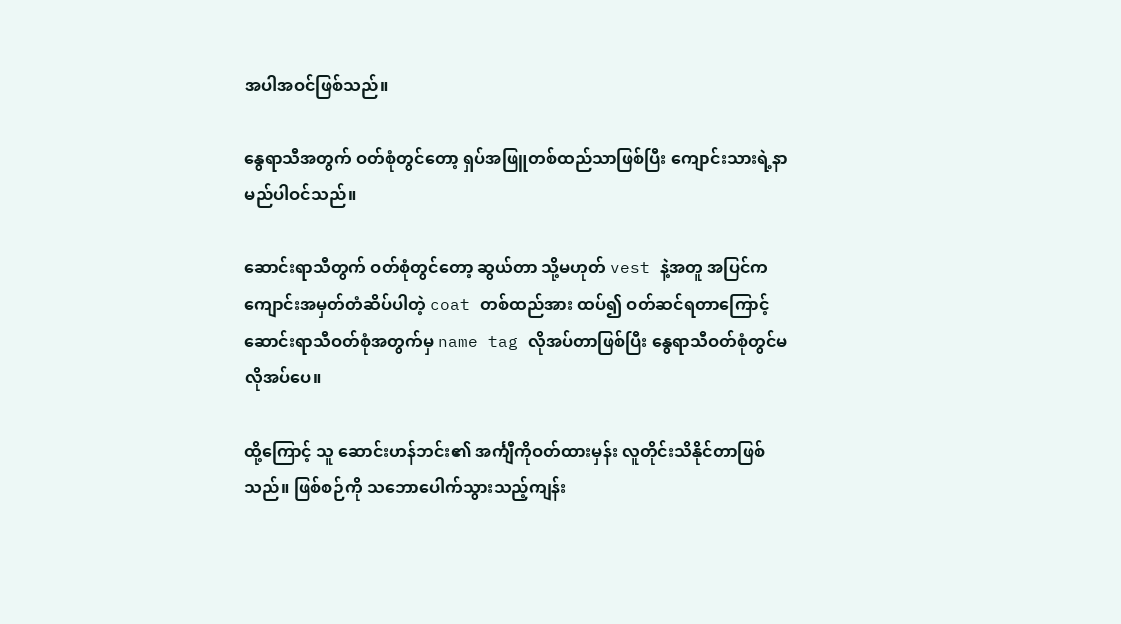အပါအဝင်ဖြစ်သည်။

နွေရာသီအတွက် ဝတ်စုံတွင်တော့ ရှပ်အဖြူတစ်ထည်သာဖြစ်ပြီး ကျောင်းသားရဲ့နာမည်ပါဝင်သည်။

ဆောင်းရာသီတွက် ဝတ်စုံတွင်တော့ ဆွယ်တာ သို့မဟုတ် vest နဲ့အတူ အပြင်က ကျောင်းအမှတ်တံဆိပ်ပါတဲ့ coat တစ်ထည်အား ထပ်၍ ဝတ်ဆင်ရတာကြောင့် ဆောင်းရာသီဝတ်စုံအတွက်မှ name tag လိုအပ်တာဖြစ်ပြီး နွေရာသီဝတ်စုံတွင်မလိုအပ်ပေ။

ထို့ကြောင့် သူ ဆောင်းဟန်ဘင်း၏ အင်္ကျီကိုဝတ်ထားမှန်း လူတိုင်းသိနိုင်တာဖြစ်သည်။ ဖြစ်စဉ်ကို သဘောပေါက်သွားသည့်ကျန်း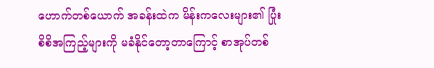ဟောက်တစ်ယောက် အခန်းထဲက မိန်းကလေးများ၏ ပြုံးစိစိအကြည့်များကို မခံနိုင်တော့တာကြောင့် စာအုပ်တစ်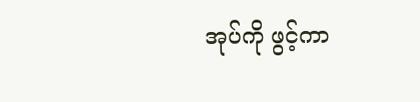အုပ်ကို ဖွင့်ကာ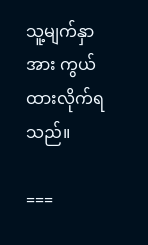သူ့မျက်နှာအား ကွယ်ထားလိုက်ရသည်။

===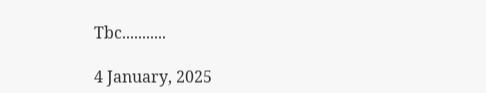Tbc...........

4 January, 2025